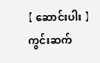【 ဆောင်းပါး 】 ကွင်းဆက်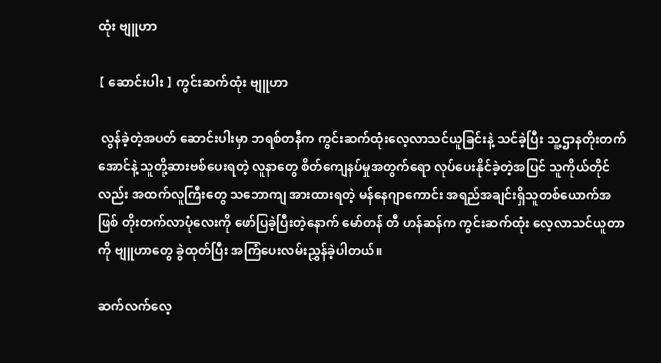ထုံး ဗျူဟာ

【 ဆောင်းပါး 】 ကွင်းဆက်ထုံး ဗျူဟာ

 လွန်ခဲ့တဲ့အပတ် ဆောင်းပါးမှာ ဘရစ်တနီက ကွင်းဆက်ထုံးလေ့လာသင်ယူခြင်းနဲ့ သင်ခဲ့ပြီး သူ့ဌာနတိုးတက်အောင်နဲ့ သူတို့ဆားဗစ်ပေးရတဲ့ လူနာတွေ စိတ်ကျေနပ်မှုအတွက်ရော လုပ်ပေးနိုင်ခဲ့တဲ့အပြင် သူကိုယ်တိုင်လည်း အထက်လူကြီးတွေ သဘောကျ အားထားရတဲ့ မန်နေဂျာကောင်း အရည်အချင်းရှိသူတစ်ယောက်အဖြစ် တိုးတက်လာပုံလေးကို ဖော်ပြခဲ့ပြီးတဲ့နောက် မော်တန် တီ ဟန်ဆန်က ကွင်းဆက်ထုံး လေ့လာသင်ယူတာကို ဗျူဟာတွေ ခွဲထုတ်ပြီး အကြံပေးလမ်းညွှန်ခဲ့ပါတယ်။

ဆက်လက်လေ့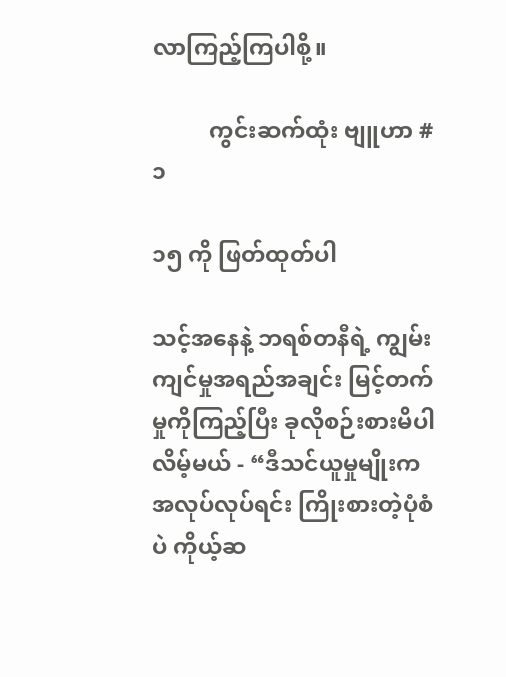လာကြည့်ကြပါစို့။

          ကွင်းဆက်ထုံး ဗျူဟာ #၁

၁၅ ကို ဖြတ်ထုတ်ပါ

သင့်အနေနဲ့ ဘရစ်တနီရဲ့ ကျွမ်းကျင်မှုအရည်အချင်း မြင့်တက်မှုကိုကြည့်ပြီး ခုလိုစဉ်းစားမိပါလိမ့်မယ် - “ဒီသင်ယူမှုမျိုးက အလုပ်လုပ်ရင်း ကြိုးစားတဲ့ပုံစံပဲ ကိုယ့်ဆ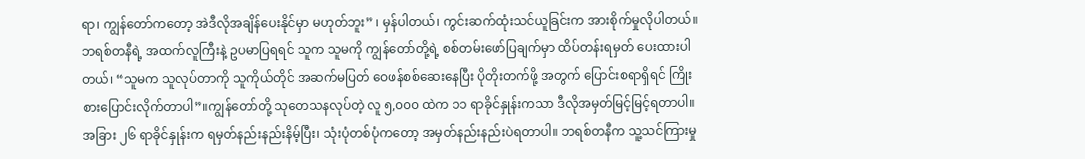ရာ၊ ကျွန်တော်ကတော့ အဲဒီလိုအချိန်ပေးနိုင်မှာ မဟုတ်ဘူး” ၊ မှန်ပါတယ်၊ ကွင်းဆက်ထုံးသင်ယူခြင်းက အားစိုက်မှုလိုပါတယ်။ဘရစ်တနီရဲ့ အထက်လူကြီးနဲ့ ဥပမာပြရရင် သူက သူမကို ကျွန်တော်တို့ရဲ့ စစ်တမ်းဖော်ပြချက်မှာ ထိပ်တန်းရမှတ် ပေးထားပါတယ်၊ “သူမက သူလုပ်တာကို သူကိုယ်တိုင် အဆက်မပြတ် ဝေဖန်စစ်ဆေးနေပြီး ပိုတိုးတက်ဖို့ အတွက် ပြောင်းစရာရှိရင် ကြိုးစားပြောင်းလိုက်တာပါ”။ကျွန်တော်တို့ သုတေသနလုပ်တဲ့ လူ ၅,၀၀၀ ထဲက ၁၁ ရာခိုင်နှုန်းကသာ ဒီလိုအမှတ်မြင့်မြင့်ရတာပါ။အခြား ၂၆ ရာခိုင်နှုန်းက ရမှတ်နည်းနည်းနိမ့်ပြီး၊ သုံးပုံတစ်ပုံကတော့ အမှတ်နည်းနည်းပဲရတာပါ။ ဘရစ်တနီက သူ့သင်ကြားမှု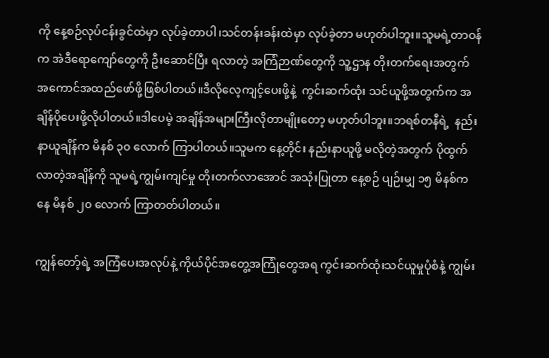ကို နေ့စဉ်လုပ်ငန်းခွင်ထဲမှာ လုပ်ခဲ့တာပါ၊သင်တန်းခန်းထဲမှာ လုပ်ခဲ့တာ မဟုတ်ပါဘူး။သူမရဲ့တာဝန်က အဲဒီရောကျော်တွေကို ဦးဆောင်ပြီး ရလာတဲ့ အကြံဉာဏ်တွေကို သူ့ဌာန တိုးတက်ရေးအတွက် အကောင်အထည်ဖော်ဖို့ဖြစ်ပါတယ်။ဒီလိုလေ့ကျင့်ပေးဖို့နဲ့  ကွင်းဆက်ထုံး သင်ယူဖို့အတွက်က အချိန်ပိုပေးဖို့လိုပါတယ်။ဒါပေမဲ့ အချိန်အများကြီးလိုတာမျိုးတော့ မဟုတ်ပါဘူး။ဘရစ်တနီရဲ့  နည်းနာယူချိန်က မိနစ် ၃၀ လောက် ကြာပါတယ်။သူမက နေ့တိုင်း နည်းနာယူဖို့ မလိုတဲ့အတွက် ပိုထွက်လာတဲ့အချိန်ကို သူမရဲ့ကျွမ်းကျင်မှု တိုးတက်လာအောင် အသုံးပြုတာ နေ့စဉ် ပျဉ်းမျှ ၁၅ မိနစ်ကနေ မိနစ် ၂၀ လောက် ကြာတတ်ပါတယ်။

ကျွန်တော့်ရဲ့ အကြံပေးအလုပ်နဲ့ ကိုယ်ပိုင်အတွေ့အကြုံတွေအရ ကွင်းဆက်ထုံးသင်ယူမှုပုံစံနဲ့ ကျွမ်း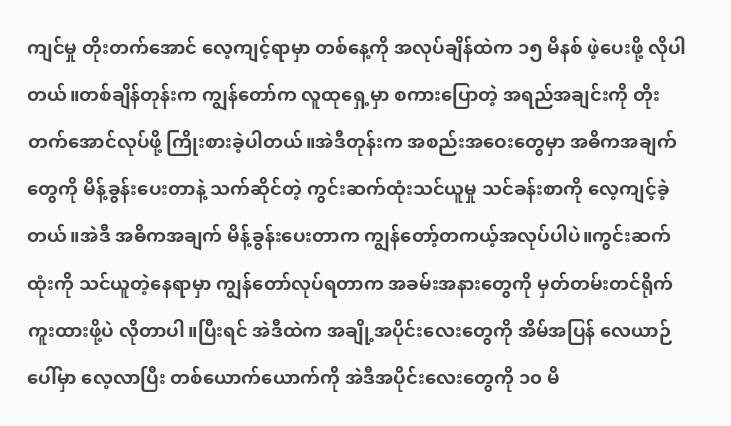ကျင်မှု တိုးတက်အောင် လေ့ကျင့်ရာမှာ တစ်နေ့ကို အလုပ်ချိန်ထဲက ၁၅ မိနစ် ဖဲ့ပေးဖို့ လိုပါတယ်။တစ်ချိန်တုန်းက ကျွန်တော်က လူထုရှေ့မှာ စကားပြောတဲ့ အရည်အချင်းကို တိုးတက်အောင်လုပ်ဖို့ ကြိုးစားခဲ့ပါတယ်။အဲဒီတုန်းက အစည်းအဝေးတွေမှာ အဓိကအချက်တွေကို မိန့်ခွန်းပေးတာနဲ့ သက်ဆိုင်တဲ့ ကွင်းဆက်ထုံးသင်ယူမှု သင်ခန်းစာကို လေ့ကျင့်ခဲ့တယ်။အဲဒီ အဓိကအချက် မိန့်ခွန်းပေးတာက ကျွန်တော့်တကယ့်အလုပ်ပါပဲ။ကွင်းဆက်ထုံးကို သင်ယူတဲ့နေရာမှာ ကျွန်တော်လုပ်ရတာက အခမ်းအနားတွေကို မှတ်တမ်းတင်ရိုက်ကူးထားဖို့ပဲ လိုတာပါ။ပြီးရင် အဲဒီထဲက အချို့အပိုင်းလေးတွေကို အိမ်အပြန် လေယာဉ်ပေါ်မှာ လေ့လာပြီး တစ်ယောက်ယောက်ကို အဲဒီအပိုင်းလေးတွေကို ၁၀ မိ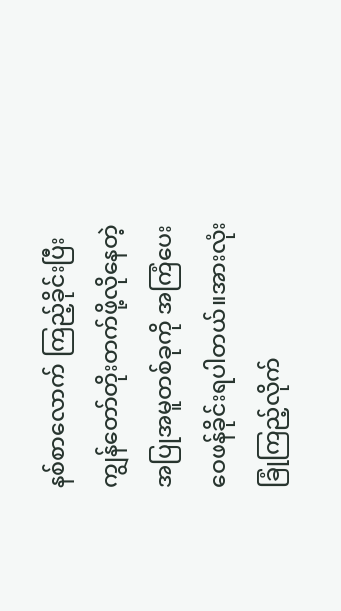နစ်စာလောက် ကြည့်ခိုင်းပြီး ကျွန်တော်တိုးတက်ဖို့လိုနေတဲ့ အပြုအမူတစ်ခုကို အကြံပေး ဝေဖန်ခိုင်းရပါတယ်။အားလုံးခြုံကြည့်လိုက်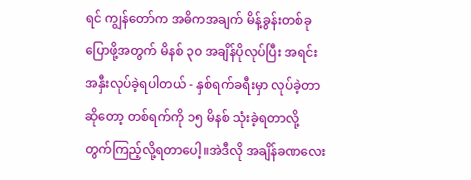ရင် ကျွန်တော်က အဓိကအချက် မိန့်ခွန်းတစ်ခုပြောဖို့အတွက် မိနစ် ၃၀ အချိန်ပိုလုပ်ပြီး အရင်းအနှီးလုပ်ခဲ့ရပါတယ် - နှစ်ရက်ခရီးမှာ လုပ်ခဲ့တာဆိုတော့ တစ်ရက်ကို ၁၅ မိနစ် သုံးခဲ့ရတာလို့ တွက်ကြည့်လို့ရတာပေါ့။အဲဒီလို အချိန်ခဏလေး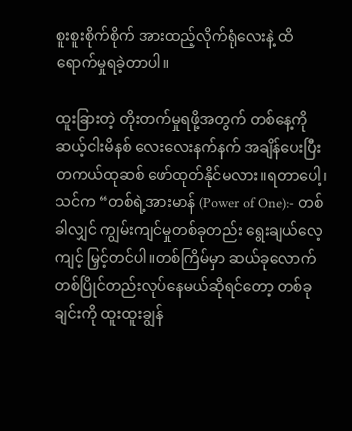စူးစူးစိုက်စိုက် အားထည့်လိုက်ရုံလေးနဲ့ ထိရောက်မှုရခဲ့တာပါ။

ထူးခြားတဲ့ တိုးတက်မှုရဖို့အတွက် တစ်နေ့ကို ဆယ့်ငါးမိနစ် လေးလေးနက်နက် အချိန်ပေးပြီး တကယ်ထုဆစ် ဖော်ထုတ်နိုင်မလား။ရတာပေါ့၊ သင်က “တစ်ရဲ့အားမာန် (Power of One):- တစ်ခါလျှင် ကျွမ်းကျင်မှုတစ်ခုတည်း ရွေးချယ်လေ့ကျင့် မြှင့်တင်ပါ။တစ်ကြိမ်မှာ ဆယ်ခုလောက် တစ်ပြိုင်တည်းလုပ်နေမယ်ဆိုရင်တော့ တစ်ခုချင်းကို ထူးထူးချွန်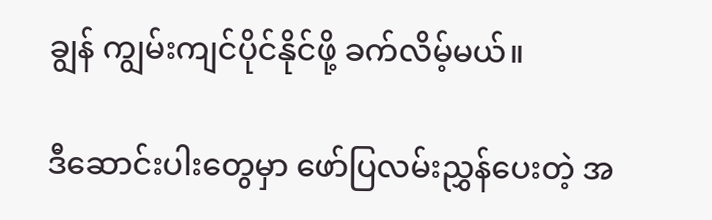ချွန် ကျွမ်းကျင်ပိုင်နိုင်ဖို့ ခက်လိမ့်မယ်။

ဒီဆောင်းပါးတွေမှာ ဖော်ပြလမ်းညွှန်ပေးတဲ့ အ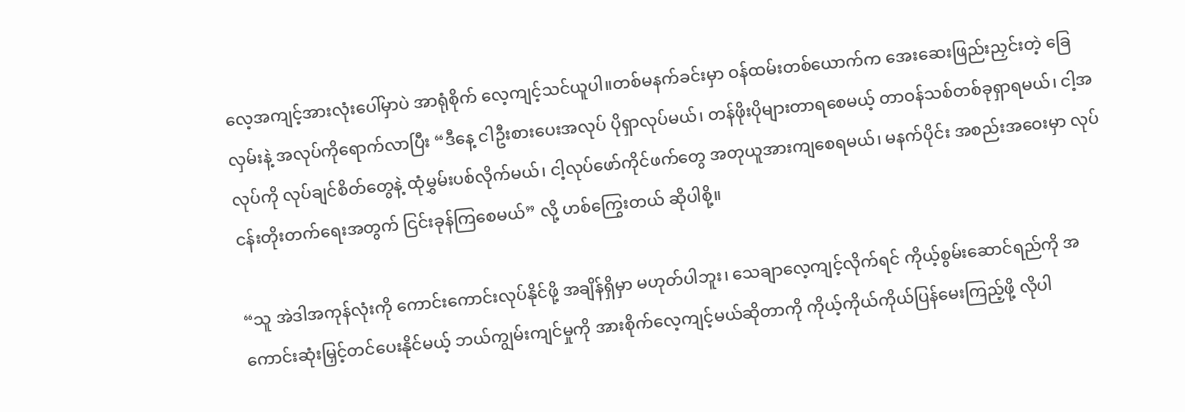လေ့အကျင့်အားလုံးပေါ်မှာပဲ အာရုံစိုက် လေ့ကျင့်သင်ယူပါ။တစ်မနက်ခင်းမှာ ဝန်ထမ်းတစ်ယောက်က အေးဆေးဖြည်းညှင်းတဲ့ ခြေလှမ်းနဲ့ အလုပ်ကိုရောက်လာပြီး “ဒီနေ့ ငါဦးစားပေးအလုပ် ပိုရှာလုပ်မယ်၊ တန်ဖိုးပိုများတာရစေမယ့် တာဝန်သစ်တစ်ခုရှာရမယ်၊ ငါ့အလုပ်ကို လုပ်ချင်စိတ်တွေနဲ့ ထုံမွှမ်းပစ်လိုက်မယ်၊ ငါ့လုပ်ဖော်ကိုင်ဖက်တွေ အတုယူအားကျစေရမယ်၊ မနက်ပိုင်း အစည်းအဝေးမှာ လုပ်ငန်းတိုးတက်ရေးအတွက် ငြင်းခုန်ကြစေမယ်” လို့ ဟစ်ကြွေးတယ် ဆိုပါစို့။

“သူ အဲဒါအကုန်လုံးကို ကောင်းကောင်းလုပ်နိုင်ဖို့ အချိန်ရှိမှာ မဟုတ်ပါဘူး၊ သေချာလေ့ကျင့်လိုက်ရင် ကိုယ့်စွမ်းဆောင်ရည်ကို အကောင်းဆုံးမြှင့်တင်ပေးနိုင်မယ့် ဘယ်ကျွမ်းကျင်မှုကို အားစိုက်လေ့ကျင့်မယ်ဆိုတာကို ကိုယ့်ကိုယ်ကိုယ်ပြန်မေးကြည့်ဖို့ လိုပါ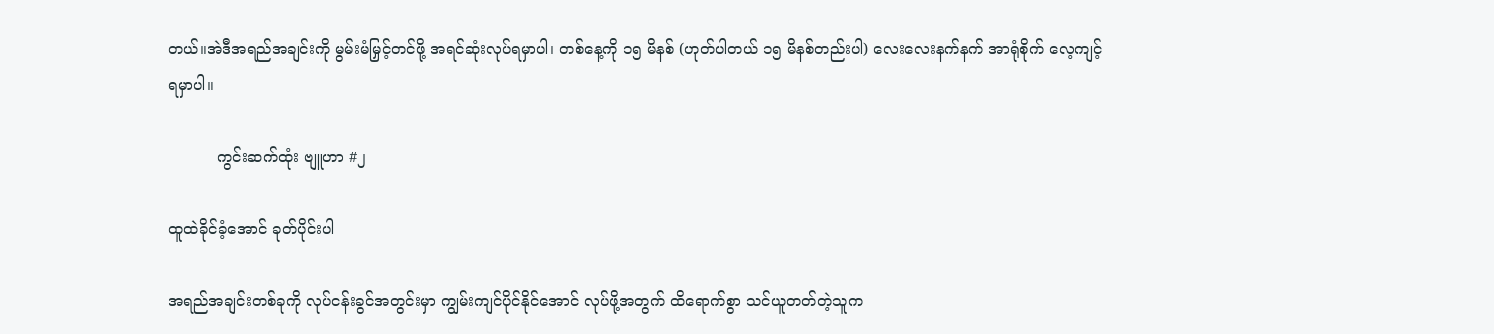တယ်။အဲဒီအရည်အချင်းကို မွမ်းမံမြှင့်တင်ဖို့ အရင်ဆုံးလုပ်ရမှာပါ၊ တစ်နေ့ကို ၁၅ မိနစ် (ဟုတ်ပါတယ် ၁၅ မိနစ်တည်းပါ) လေးလေးနက်နက် အာရုံစိုက် လေ့ကျင့်ရမှာပါ။

          ကွင်းဆက်ထုံး ဗျူဟာ #၂

ထူထဲခိုင်ခံ့အောင် ခုတ်ပိုင်းပါ

အရည်အချင်းတစ်ခုကို လုပ်ငန်းခွင်အတွင်းမှာ ကျွမ်းကျင်ပိုင်နိုင်အောင် လုပ်ဖို့အတွက် ထိရောက်စွာ သင်ယူတတ်တဲ့သူက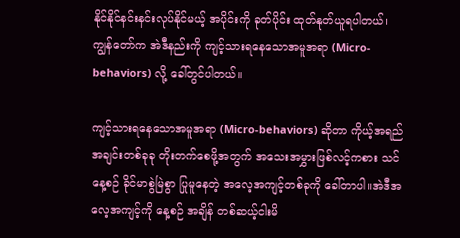နိုင်နိုင်နင်းနင်းလုပ်နိုင်မယ့် အပိုင်းကို ခုတ်ပိုင်း ထုတ်နုတ်ယူရပါတယ်၊ ကျွန်တော်က အဲဒီနည်းကို ကျင့်သားရနေသောအမူအရာ (Micro-behaviors) လို့ ခေါ်တွင်ပါတယ်။

ကျင့်သားရနေသောအမူအရာ (Micro-behaviors) ဆိုတာ ကိုယ့်အရည်အချင်းတစ်ခုခု တိုးတက်စေဖို့အတွက် အသေးအမွှားဖြစ်လင့်ကစား သင် နေ့စဉ် ခိုင်မာစွဲမြဲစွာ ပြုမူနေတဲ့ အလေ့အကျင့်တစ်ခုကို ခေါ်တာပါ။အဲဒီအလေ့အကျင့်ကို နေ့စဉ် အချိန် တစ်ဆယ့်ငါးမိ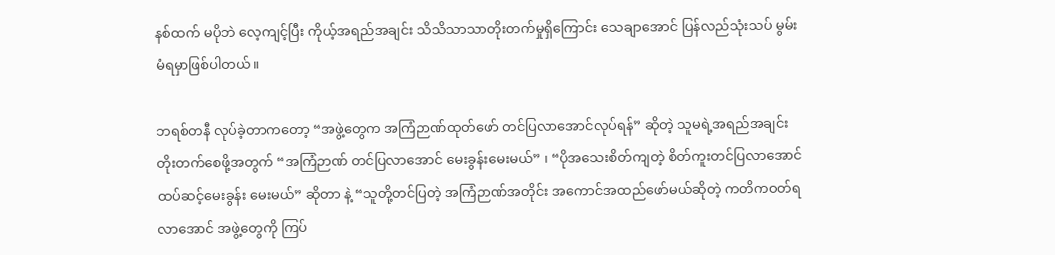နစ်ထက် မပိုဘဲ လေ့ကျင့်ပြီး ကိုယ့်အရည်အချင်း သိသိသာသာတိုးတက်မှုရှိကြောင်း သေချာအောင် ပြန်လည်သုံးသပ် မွမ်းမံရမှာဖြစ်ပါတယ်။

ဘရစ်တနီ လုပ်ခဲ့တာကတော့ “အဖွဲ့တွေက အကြံဉာဏ်ထုတ်ဖော် တင်ပြလာအောင်လုပ်ရန်” ဆိုတဲ့ သူမရဲ့အရည်အချင်းတိုးတက်စေဖို့အတွက် “အကြံဉာဏ် တင်ပြလာအောင် မေးခွန်းမေးမယ်” ၊ “ပိုအသေးစိတ်ကျတဲ့ စိတ်ကူးတင်ပြလာအောင် ထပ်ဆင့်မေးခွန်း မေးမယ်” ဆိုတာ နဲ့ “သူတို့တင်ပြတဲ့ အကြံဉာဏ်အတိုင်း အကောင်အထည်ဖော်မယ်ဆိုတဲ့ ကတိကဝတ်ရလာအောင် အဖွဲ့တွေကို ကြပ်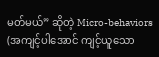မတ်မယ်” ဆိုတဲ့ Micro-behaviors (အကျင့်ပါအောင် ကျင့်ယူသော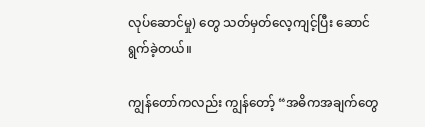လုပ်‌ဆောင်မှု) တွေ သတ်မှတ်လေ့ကျင့်ပြီး ဆောင်ရွက်ခဲ့တယ်။

ကျွန်တော်ကလည်း ကျွန်တော့် “အဓိကအချက်တွေ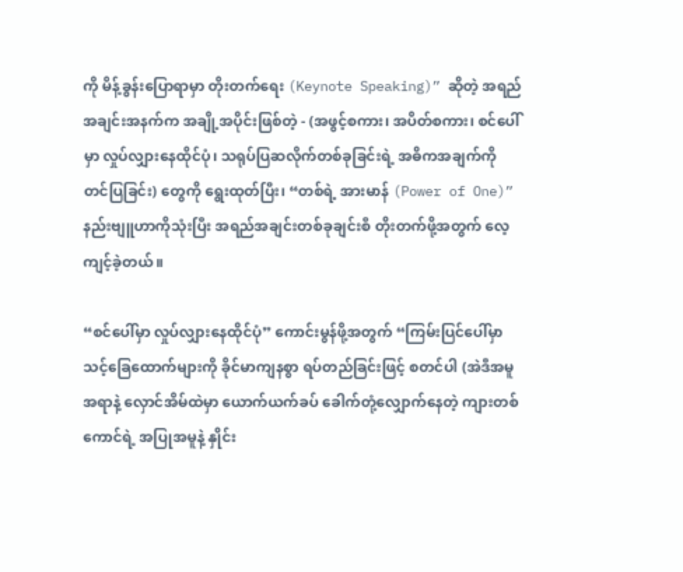ကို မိန့်ခွန်းပြောရာမှာ တိုးတက်ရေး (Keynote Speaking)” ဆိုတဲ့ အရည်အချင်းအနက်က အချို့အပိုင်းဖြစ်တဲ့ - (အဖွင့်စကား၊ အပိတ်စကား၊ စင်ပေါ်မှာ လှုပ်လျှားနေထိုင်ပုံ၊ သရုပ်ပြဆလိုက်တစ်ခုခြင်းရဲ့ အဓိကအချက်ကို တင်ပြခြင်း) တွေကို ရွေးထုတ်ပြီး၊ “တစ်ရဲ့ အားမာန် (Power of One)” နည်းဗျူဟာကိုသုံးပြီး အရည်အချင်းတစ်ခုချင်းစီ တိုးတက်ဖို့အတွက် လေ့ကျင့်ခဲ့တယ်။

“စင်ပေါ်မှာ လှုပ်လျှားနေထိုင်ပုံ” ကောင်းမွန်ဖို့အတွက် “ကြမ်းပြင်ပေါ်မှာ သင့်ခြေထောက်များကို ခိုင်မာကျနစွာ ရပ်တည်ခြင်းဖြင့် စတင်ပါ (အဲဒီအမူအရာနဲ့ လှောင်အိမ်ထဲမှာ ယောက်ယက်ခပ် ခေါက်တုံ့လျှောက်နေတဲ့ ကျားတစ်ကောင်ရဲ့ အပြုအမူနဲ့ နှိုင်း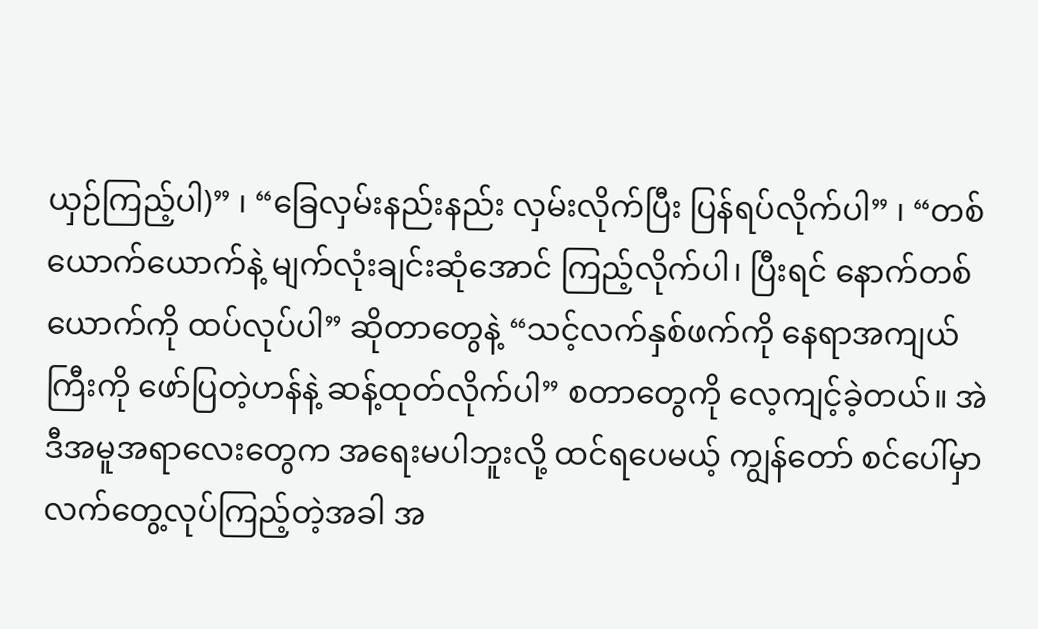ယှဉ်ကြည့်ပါ)” ၊ “ခြေလှမ်းနည်းနည်း လှမ်းလိုက်ပြီး ပြန်ရပ်လိုက်ပါ” ၊ “တစ်ယောက်ယောက်နဲ့ မျက်လုံးချင်းဆုံအောင် ကြည့်လိုက်ပါ၊ ပြီးရင် နောက်တစ်ယောက်ကို ထပ်လုပ်ပါ” ဆိုတာတွေနဲ့ “သင့်လက်နှစ်ဖက်ကို နေရာအကျယ်ကြီးကို ဖော်ပြတဲ့ဟန်နဲ့ ဆန့်ထုတ်လိုက်ပါ” စတာတွေကို လေ့ကျင့်ခဲ့တယ်။ အဲဒီအမူအရာလေးတွေက အရေးမပါဘူးလို့ ထင်ရပေမယ့် ကျွန်တော် စင်ပေါ်မှာ လက်တွေ့လုပ်ကြည့်တဲ့အခါ အ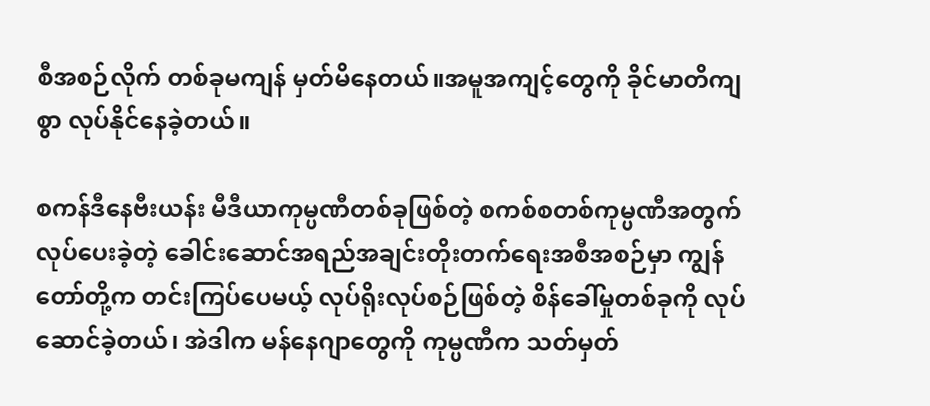စီအစဉ်လိုက် တစ်ခုမကျန် မှတ်မိနေတယ်။အမူအကျင့်တွေကို ခိုင်မာတိကျစွာ လုပ်နိုင်နေခဲ့တယ်။

စကန်ဒီနေဗီးယန်း မီဒီယာကုမ္ပဏီတစ်ခုဖြစ်တဲ့ စကစ်စတစ်ကုမ္ပဏီအတွက် လုပ်ပေးခဲ့တဲ့ ခေါင်းဆောင်အရည်အချင်းတိုးတက်ရေးအစီအစဉ်မှာ ကျွန်တော်တို့က တင်းကြပ်ပေမယ့် လုပ်ရိုးလုပ်စဉ်ဖြစ်တဲ့ စိန်ခေါ်မှုတစ်ခုကို လုပ်ဆောင်ခဲ့တယ်၊ အဲဒါက မန်နေဂျာတွေကို ကုမ္ပဏီက သတ်မှတ်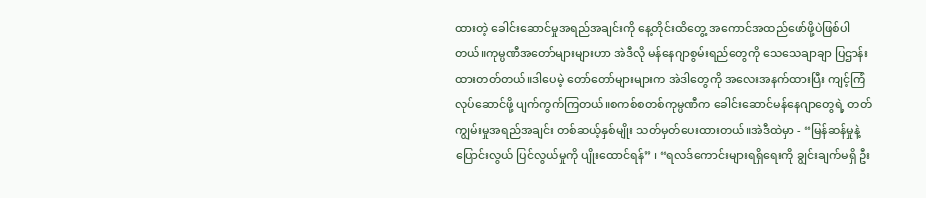ထားတဲ့ ခေါင်းဆောင်မှုအရည်အချင်းကို နေ့တိုင်းထိတွေ့ အကောင်အထည်ဖော်ဖို့ပဲဖြစ်ပါတယ်။ကုမ္ပဏီအတော်များများဟာ အဲဒီလို မန်နေဂျာစွမ်းရည်တွေကို သေသေချာချာ ပြဌာန်းထားတတ်တယ်။ဒါပေမဲ့ တော်တော်များများက အဲဒါတွေကို အလေးအနက်ထားပြီး ကျင့်ကြံလုပ်ဆောင်ဖို့ ပျက်ကွက်ကြတယ်။စကစ်စတစ်ကုမ္ပဏီက ခေါင်းဆောင်မန်နေဂျာတွေရဲ့ တတ်ကျွမ်းမှုအရည်အချင်း တစ်ဆယ့်နှစ်မျိုး သတ်မှတ်ပေးထားတယ်။အဲဒီထဲမှာ - “မြန်ဆန်မှုနဲ့ ပြောင်းလွယ် ပြင်လွယ်မှုကို ပျိုးထောင်ရန်” ၊ “ရလဒ်ကောင်းများရရှိ‌ရေးကို ချွင်းချက်မရှိ ဦး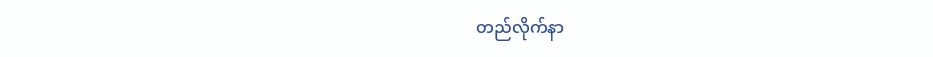တည်လိုက်နာ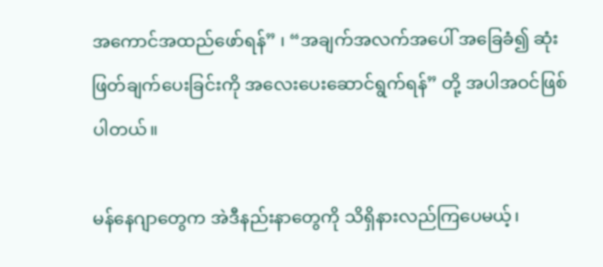အကောင်အထည်ဖော်ရန်” ၊ “အချက်အလက်အပေါ် အခြေခံ၍ ဆုံးဖြတ်ချက်ပေးခြင်းကို အလေးပေးဆောင်ရွက်ရန်” တို့ အပါအဝင်ဖြစ်ပါတယ်။

မန်နေဂျာတွေက အဲဒီနည်းနာတွေကို သိရှိနားလည်ကြပေမယ့်၊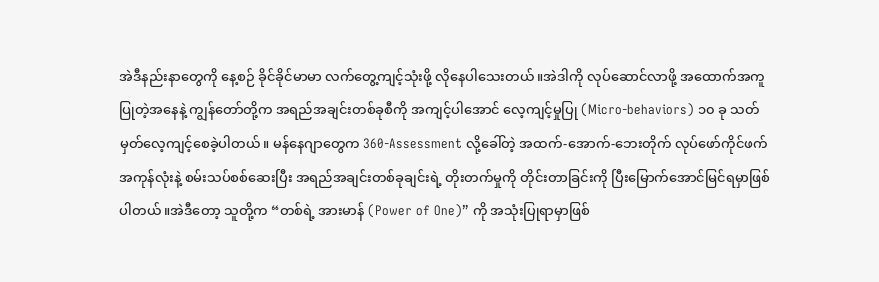အဲဒီနည်းနာတွေကို နေ့စဉ် ခိုင်ခိုင်မာမာ လက်တွေ့ကျင့်သုံးဖို့ လိုနေပါသေးတယ်။အဲဒါကို လုပ်ဆောင်လာဖို့ အထောက်အကူပြုတဲ့အနေနဲ့ ကျွန်တော်တို့က အရည်အချင်းတစ်ခုစီကို အကျင့်ပါအောင် လေ့ကျင့်မှုပြု (Micro-behaviors) ၁၀ ခု သတ်မှတ်လေ့ကျင့်စေခဲ့ပါတယ်။ မန်နေဂျာတွေက 360-Assessment လို့ခေါ်တဲ့ အထက်-အောက်-ဘေးတိုက် လုပ်ဖော်ကိုင်ဖက်အကုန်လုံးနဲ့ စမ်းသပ်စစ်ဆေးပြီး အရည်အချင်းတစ်ခုချင်းရဲ့ တိုးတက်မှုကို တိုင်းတာခြင်းကို ပြီးမြောက်အောင်မြင်ရမှာဖြစ်ပါတယ်။အဲဒီတော့ သူတို့က “တစ်ရဲ့ အားမာန် (Power of One)” ကို အသုံးပြုရာမှာဖြစ်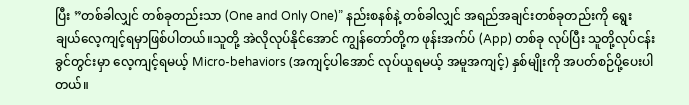ပြီး ”တစ်ခါလျှင် တစ်ခုတည်းသာ (One and Only One)” နည်းစနစ်နဲ့ တစ်ခါလျှင် အရည်အချင်းတစ်ခုတည်းကို ရွေးချယ်လေ့ကျင့်ရမှာဖြစ်ပါတယ်။သူတို့ အဲလိုလုပ်နိုင်အောင် ကျွန်တော်တို့က ဖုန်းအက်ပ် (App) တစ်ခု လုပ်ပြီး သူတို့လုပ်ငန်းခွင်တွင်းမှာ လေ့ကျင့်ရမယ့် Micro-behaviors (အကျင့်ပါအောင် လုပ်ယူရမယ့် အမူအကျင့်) နှစ်မျိုးကို အပတ်စဉ်ပို့ပေးပါတယ်။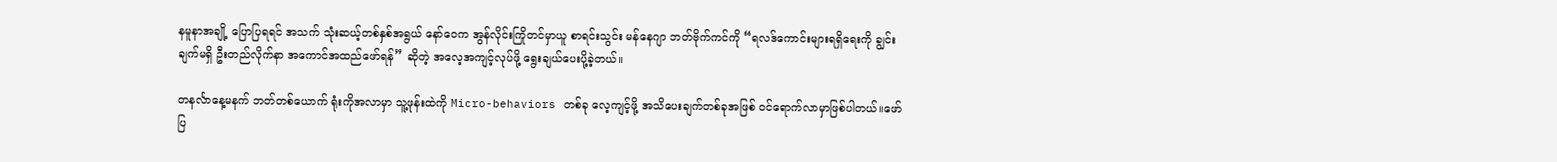နမူနာအချို့ ပြောပြရရင် အသက် သုံးဆယ့်တစ်နှစ်အရွယ် နော်ဝေက အွန်လိုင်းကြိုတင်မှာယူ စာရင်းသွင်း မန်နေဂျာ ဘတ်ဗိုက်ကင်ကို “ရလဒ်ကောင်းများရရှိ‌ရေးကို ချွင်းချက်မရှိ ဦးတည်လိုက်နာ အကောင်အထည်ဖော်ရန်” ဆိုတဲ့ အလေ့အကျင့်လုပ်ဖို့ ရွေးချယ်ပေးပို့ခဲ့တယ်။

တနင်္လာနေ့မနက် ဘတ်တစ်ယောက် ရုံးကိုအလာမှာ သူ့ဖုန်းထဲကို Micro-behaviors တစ်ခု လေ့ကျင့်ဖို့ အသိပေးချက်တစ်ခုအဖြစ် ဝင်ရောက်လာမှာဖြစ်ပါတယ်။ဖော်ပြ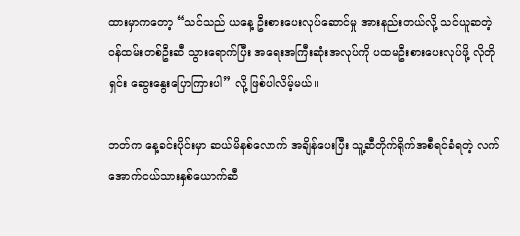ထားမှာကတော့ “သင်သည် ယနေ့ ဦးစားပေးလုပ်ဆောင်မှု အားနည်းတယ်လို့ သင်ယူဆတဲ့ ဝန်ထမ်းတစ်ဦးဆီ သွားရောက်ပြီး အရေးအကြီးဆုံးအလုပ်ကို ပထမဦးစားပေးလုပ်ဖို့ လိုတိုရှင်း ဆွေးနွေးပြောကြားပါ” လို့ ဖြစ်ပါလိမ့်မယ်။

ဘတ်က နေ့ခင်းပိုင်းမှာ ဆယ်မိနစ်လောက် အချိန်ပေးပြီး သူ့ဆီတိုက်ရိုက်အစီရင်ခံရတဲ့ လက်အောက်ငယ်သားနှစ်ယောက်ဆီ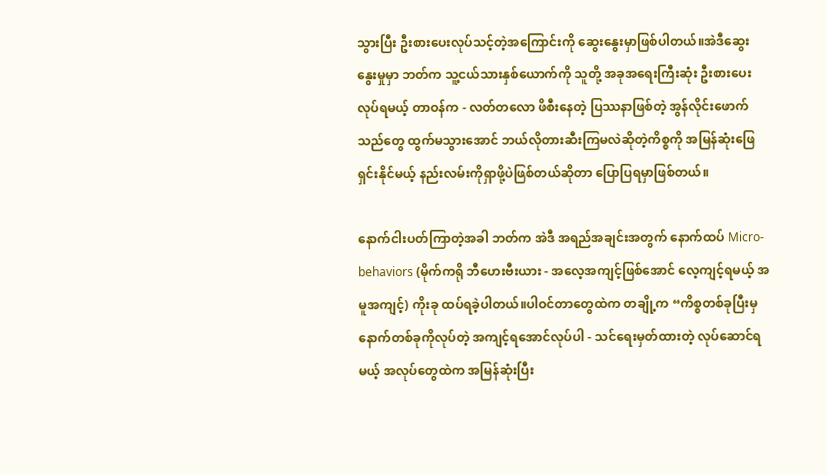သွားပြီး ဦးစားပေးလုပ်သင့်တဲ့အကြောင်းကို ဆွေးနွေးမှာဖြစ်ပါတယ်။အဲဒီဆွေးနွေးမှုမှာ ဘတ်က သူ့ငယ်သားနှစ်ယောက်ကို သူတို့ အခုအရေးကြီးဆုံး ဦးစားပေးလုပ်ရမယ့် တာဝန်က - လတ်တလော ဖိစီးနေတဲ့ ပြဿနာဖြစ်တဲ့ အွန်လိုင်းဖောက်သည်တွေ ထွက်မသွားအောင် ဘယ်လိုတားဆီးကြမလဲဆိုတဲ့ကိစ္စကို အမြန်ဆုံးဖြေရှင်းနိုင်မယ့် နည်းလမ်းကိုရှာဖို့ပဲဖြစ်တယ်ဆိုတာ ပြောပြရမှာဖြစ်တယ်။

နောက်ငါးပတ်ကြာတဲ့အခါ ဘတ်က အဲဒီ အရည်အချင်းအတွက် နောက်ထပ် Micro-behaviors (မိုက်ကရို ဘီဟေးဗီးယား - အလေ့အကျင့်ဖြစ်အောင် လေ့ကျင့်ရမယ့် အမူအကျင့်) ကိုးခု ထပ်ရခဲ့ပါတယ်။ပါဝင်တာတွေထဲက တချို့က “ကိစ္စတစ်ခုပြီးမှ နောက်တစ်ခုကိုလုပ်တဲ့ အကျင့်ရအောင်လုပ်ပါ - သင်ရေးမှတ်ထားတဲ့ လုပ်ဆောင်ရမယ့် အလုပ်တွေထဲက အမြန်ဆုံးပြီး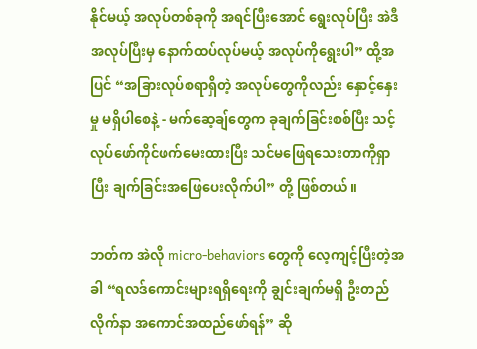နိုင်မယ့် အလုပ်တစ်ခုကို အရင်ပြီးအောင် ရွေးလုပ်ပြီး အဲဒီအလုပ်ပြီးမှ နောက်ထပ်လုပ်မယ့် အလုပ်ကိုရွေးပါ” ထို့အပြင် “အခြားလုပ်စရာရှိတဲ့ အလုပ်တွေကိုလည်း နှောင့်နှေးမှု မရှိပါစေနဲ့ - မက်ဆေ့ချ်တွေက ခုချက်ခြင်းစစ်ပြီး သင့်လုပ်ဖော်ကိုင်ဖက်မေးထားပြီး သင်မဖြေရသေးတာကိုရှာပြီး ချက်ခြင်းအဖြေပေးလိုက်ပါ” တို့ ဖြစ်တယ်။

ဘတ်က အဲလို micro-behaviors တွေကို လေ့ကျင့်ပြီးတဲ့အခါ “ရလဒ်ကောင်းများရရှိ‌ရေးကို ချွင်းချက်မရှိ ဦးတည်လိုက်နာ အကောင်အထည်ဖော်ရန်” ဆို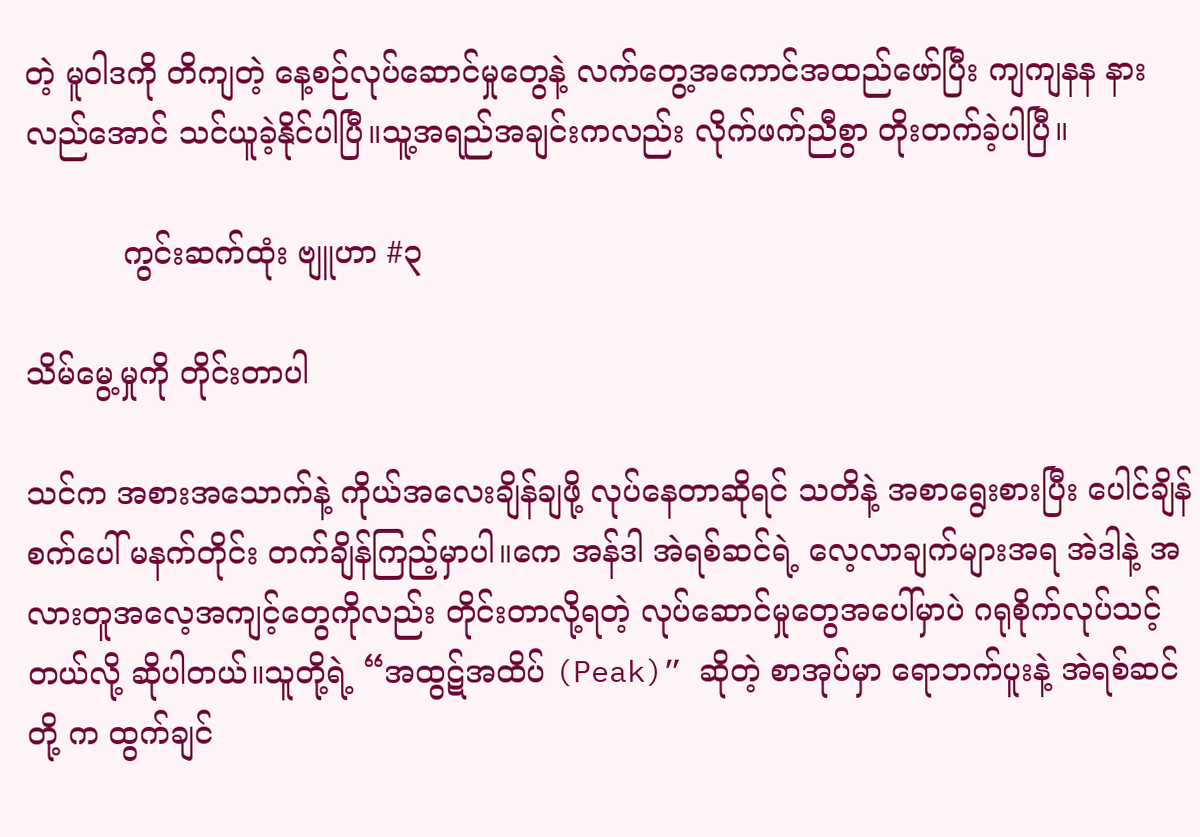တဲ့ မူဝါဒကို တိကျတဲ့ နေ့စဉ်လုပ်ဆောင်မှုတွေနဲ့ လက်တွေ့အကောင်အထည်ဖော်ပြီး ကျကျနန နားလည်အောင် သင်ယူခဲ့နိုင်ပါပြီ။သူ့အရည်အချင်းကလည်း လိုက်ဖက်ညီစွာ တိုးတက်ခဲ့ပါပြီ။

          ကွင်းဆက်ထုံး ဗျူဟာ #၃

သိမ်မွေ့မှုကို တိုင်းတာပါ

သင်က အစားအသောက်နဲ့ ကိုယ်အလေးချိန်ချဖို့ လုပ်နေတာဆိုရင် သတိနဲ့ အစာရွေးစားပြီး ပေါင်ချိန်စက်ပေါ် မနက်တိုင်း တက်ချိန်ကြည့်မှာပါ။ကေ အန်ဒါ အဲရစ်ဆင်ရဲ့ လေ့လာချက်များအရ အဲဒါနဲ့ အလားတူအ‌လေ့အကျင့်တွေကိုလည်း တိုင်းတာလို့ရတဲ့ လုပ်ဆောင်မှုတွေအပေါ်မှာပဲ ဂရုစိုက်လုပ်သင့်တယ်လို့ ဆိုပါတယ်။သူတို့ရဲ့ “အထွဋ်အထိပ် (Peak)” ဆိုတဲ့ စာအုပ်မှာ ရောဘက်ပူးနဲ့ အဲရစ်ဆင်တို့‌ က ထွက်ချင်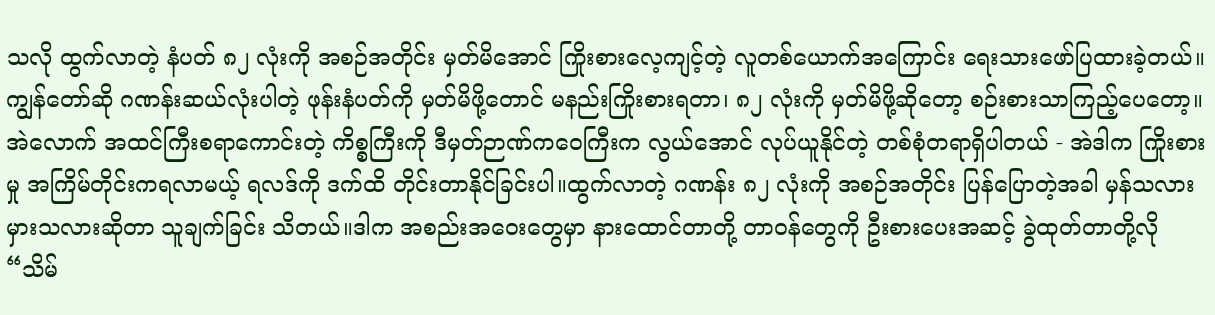သလို ထွက်လာတဲ့ နံပတ် ၈၂ လုံးကို အစဉ်အတိုင်း မှတ်မိအောင် ကြိုးစားလေ့ကျင့်တဲ့ လူတစ်ယောက်အကြောင်း ရေးသားဖော်ပြထားခဲ့တယ်။ကျွန်တော်ဆို ဂဏန်းဆယ်လုံးပါတဲ့ ဖုန်းနံပတ်ကို မှတ်မိဖို့တောင် မနည်းကြိုးစားရတာ၊ ၈၂ လုံးကို မှတ်မိဖို့ဆိုတော့ စဉ်းစားသာကြည့်ပေတော့။အဲလောက် အထင်ကြီးစရာကောင်းတဲ့ ကိစ္စကြီးကို ဒီမှတ်ဉာဏ်ကဝေကြီးက လွယ်အောင် လုပ်ယူနိုင်တဲ့ တစ်စုံတရာရှိပါတယ် - အဲဒါက ကြိုးစားမှု အကြိမ်တိုင်းကရလာမယ့် ရလဒ်ကို ဒက်ထိ တိုင်းတာနိုင်ခြင်းပါ။ထွက်လာတဲ့ ဂဏန်း ၈၂ လုံးကို အစဉ်အတိုင်း ပြန်ပြောတဲ့အခါ မှန်သလား မှားသလားဆိုတာ သူချက်ခြင်း သိတယ်။ဒါက အစည်းအဝေးတွေမှာ နားထောင်တာတို့ တာဝန်တွေကို ဦးစားပေးအဆင့် ခွဲထုတ်တာတို့လို “သိမ်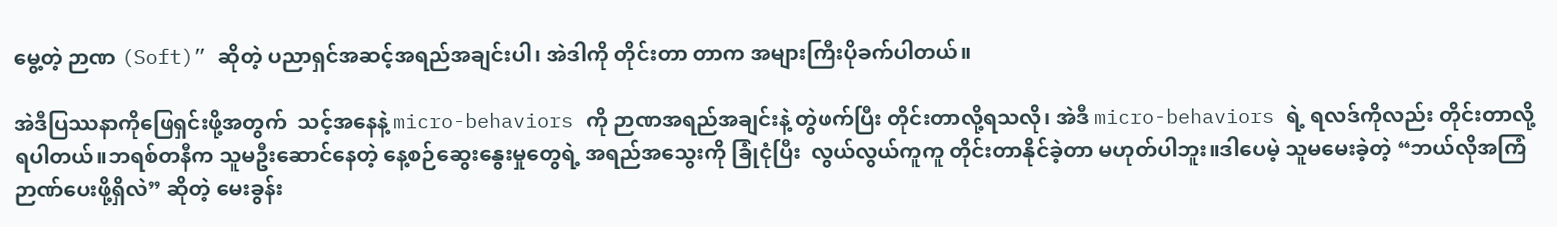မွေ့တဲ့ ဉာဏ (Soft)” ဆိုတဲ့ ပညာရှင်အဆင့်အရည်အချင်းပါ၊ အဲဒါကို တိုင်းတာ တာက အများကြီးပိုခက်ပါတယ်။

အဲဒီပြဿနာကိုဖြေရှင်းဖို့အတွက်  သင့်အနေနဲ့ micro-behaviors ကို ဉာဏအရည်အချင်းနဲ့ တွဲဖက်ပြီး တိုင်းတာလို့ရသလို၊ အဲဒီ micro-behaviors ရဲ့ ရလဒ်ကိုလည်း တိုင်းတာလို့ ရပါတယ်။ဘရစ်တနီက သူမဦးဆောင်နေတဲ့ နေ့စဉ်ဆွေးနွေးမှုတွေရဲ့ အရည်အသွေးကို ခြုံငုံပြီး  လွယ်လွယ်ကူကူ တိုင်းတာနိုင်ခဲ့တာ မဟုတ်ပါဘူး။ဒါပေမဲ့ သူမမေးခဲ့တဲ့ “ဘယ်လိုအကြံဉာဏ်ပေးဖို့ရှိလဲ” ဆိုတဲ့ မေးခွန်း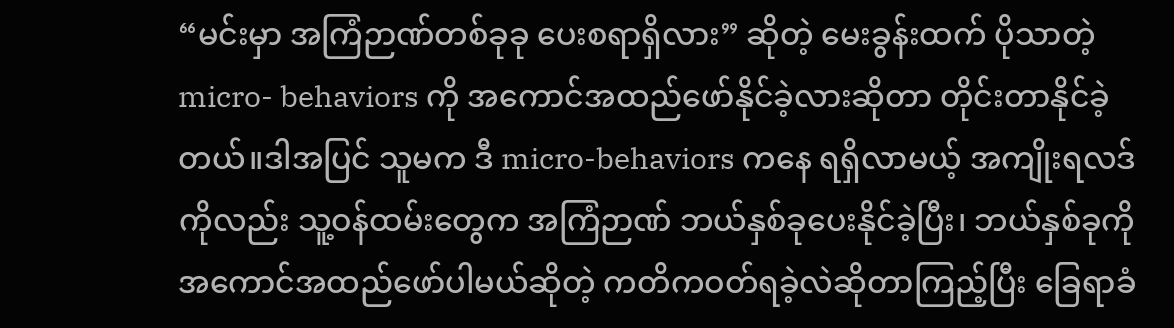“မင်းမှာ အကြံဉာဏ်တစ်ခုခု ပေးစရာရှိလား” ဆိုတဲ့ မေးခွန်းထက် ပိုသာတဲ့ micro- behaviors ကို အကောင်အထည်ဖော်နိုင်ခဲ့လားဆိုတာ တိုင်းတာနိုင်ခဲ့တယ်။ဒါအပြင် သူမက ဒီ micro-behaviors ကနေ ရရှိလာမယ့် အကျိုးရလဒ်ကိုလည်း သူ့ဝန်ထမ်းတွေက အကြံဉာဏ် ဘယ်နှစ်ခုပေးနိုင်ခဲ့ပြီး၊ ဘယ်နှစ်ခုကို အကောင်အထည်ဖော်ပါမယ်ဆိုတဲ့ ကတိကဝတ်ရခဲ့လဲဆိုတာကြည့်ပြီး ခြေရာခံ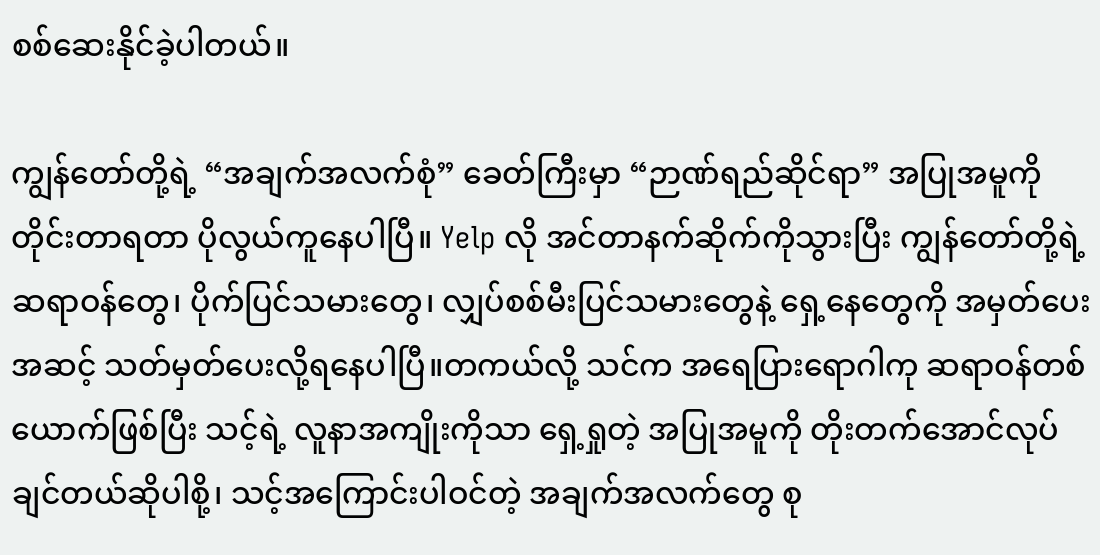စစ်ဆေးနိုင်ခဲ့ပါတယ်။

ကျွန်တော်တို့ရဲ့ “အချက်အလက်စုံ” ခေတ်ကြီးမှာ “ဉာဏ်ရည်ဆိုင်ရာ” အပြုအမူကို တိုင်းတာရတာ ပိုလွယ်ကူနေပါပြီ။ Yelp လို အင်တာနက်ဆိုက်ကိုသွားပြီး ကျွန်တော်တို့ရဲ့ ဆရာဝန်တွေ၊ ပိုက်ပြင်သမားတွေ၊ လျှပ်စစ်မီးပြင်သမားတွေနဲ့ ရှေ့နေတွေကို အမှတ်ပေးအဆင့် သတ်မှတ်ပေးလို့ရနေပါပြီ။တကယ်လို့ သင်က အရေပြားရောဂါကု ဆရာဝန်တစ်ယောက်ဖြစ်ပြီး သင့်ရဲ့ လူနာအကျိုးကိုသာ ရှေ့ရှုတဲ့ အပြုအမူကို တိုးတက်အောင်လုပ်ချင်တယ်ဆိုပါစို့၊ သင့်အကြောင်းပါဝင်တဲ့ အချက်အလက်တွေ စု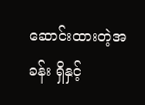ဆောင်းထားတဲ့အခန်း ရှိနှင့်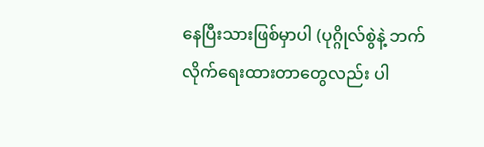နေပြီးသားဖြစ်မှာပါ (ပုဂ္ဂိုလ်စွဲနဲ့ ဘက်လိုက်ရေးထားတာတွေလည်း ပါ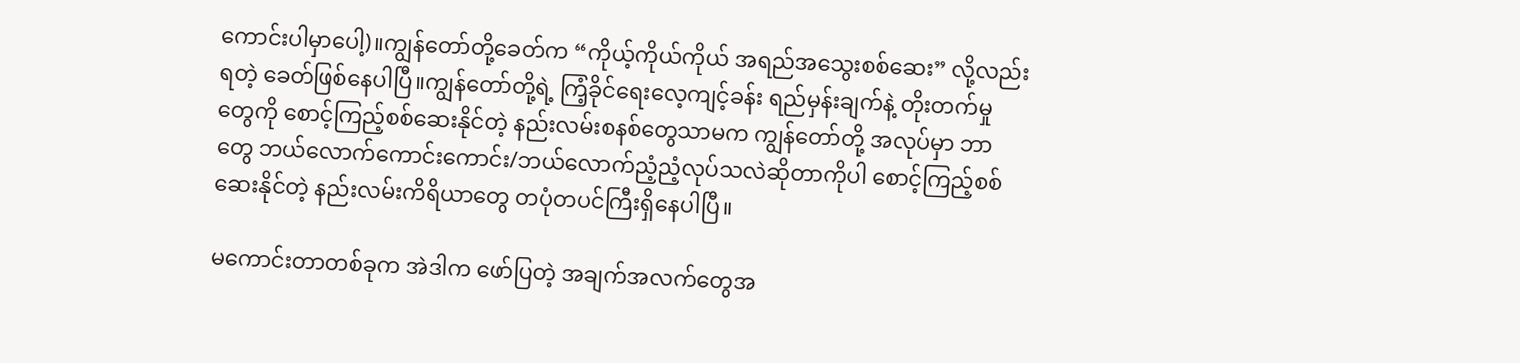ကောင်းပါမှာပေါ့)။ကျွန်တော်တို့ခေတ်က “ကိုယ့်ကိုယ်ကိုယ် အရည်အသွေးစစ်ဆေး” လို့လည်းရတဲ့ ခေတ်ဖြစ်နေပါပြီ။ကျွန်တော်တို့ရဲ့ ကြံ့ခိုင်ရေးလေ့ကျင့်ခန်း ရည်မှန်းချက်နဲ့ တိုးတက်မှုတွေကို စောင့်ကြည့်စစ်ဆေးနိုင်တဲ့ နည်းလမ်းစနစ်တွေသာမက ကျွန်တော်တို့ အလုပ်မှာ ဘာတွေ ဘယ်လောက်ကောင်းကောင်း/ဘယ်လောက်ညံ့ညံ့လုပ်သလဲဆိုတာကိုပါ စောင့်ကြည့်စစ်ဆေးနိုင်တဲ့ နည်းလမ်းကိရိယာတွေ တပုံတပင်ကြီးရှိနေပါပြီ။

မကောင်းတာတစ်ခုက အဲဒါက ဖော်ပြတဲ့ အချက်အလက်တွေအ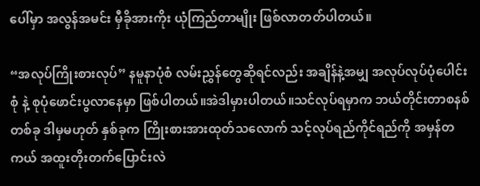ပေါ်မှာ အလွန်အမင်း မှီခိုအားကိုး ယုံကြည်တာမျိုး ဖြစ်လာတတ်ပါတယ်။

“အလုပ်ကြိုးစားလုပ်” နမူနာပုံစံ လမ်းညွှန်တွေဆိုရင်လည်း အချိန်နဲ့အမျှ အလုပ်လုပ်ပုံပေါင်းစုံ နဲ့ စုပုံဖောင်းပွလာနေမှာ ဖြစ်ပါတယ်။အဲဒါမှားပါတယ်။သင်လုပ်ရမှာက ဘယ်တိုင်းတာစနစ်တစ်ခု ဒါမှမဟုတ် နှစ်ခုက ကြိုးစားအားထုတ်သလောက် သင့်လုပ်ရည်ကိုင်ရည်ကို အမှန်တကယ် အထူးတိုးတက်ပြောင်းလဲ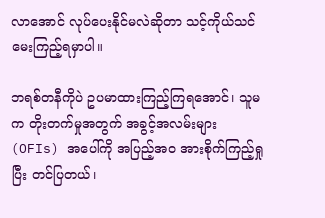လာအောင် လုပ်ပေးနိုင်မလဲဆိုတာ သင့်ကိုယ်သင် မေးကြည့်ရမှာပါ။

ဘရစ်တနီကိုပဲ ဥပမာထားကြည့်ကြရအောင်၊ သူမက တိုးတက်မှုအတွက် အခွင့်အလမ်းများ (OFIs) အပေါ်ကို အပြည့်အဝ အားစိုက်ကြည့်ရှုပြီး တင်ပြတယ်၊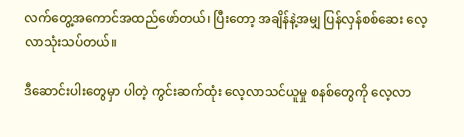လက်တွေ့အကောင်အထည်ဖော်တယ်၊ ပြီးတော့ အချိန်နဲ့အမျှ ပြန်လှန်စစ်ဆေး လေ့လာသုံးသပ်တယ်။

ဒီဆောင်းပါးတွေမှာ ပါတဲ့ ကွင်းဆက်ထုံး လေ့လာသင်ယူမှု စနစ်တွေကို လေ့လာ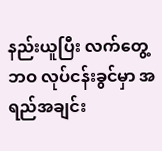နည်းယူပြီး လက်တွေ့ ဘဝ လုပ်ငန်းခွင်မှာ အရည်အချင်း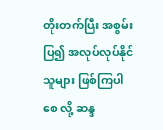တိုးတက်ပြီး အစွမ်းပြ၍ အလုပ်လုပ်နိုင်သူများ ဖြစ်ကြပါစေ လို့ ဆန္ဒ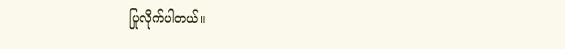ပြုလိုက်ပါတယ်။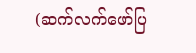(ဆက်လက်ဖော်ပြ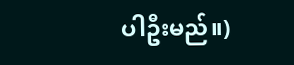ပါဦးမည်။)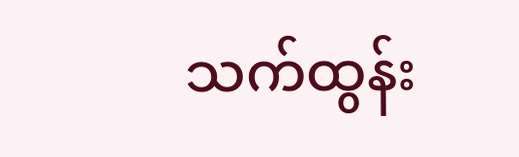သက်ထွန်း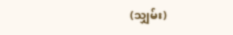(သျှမ်း)